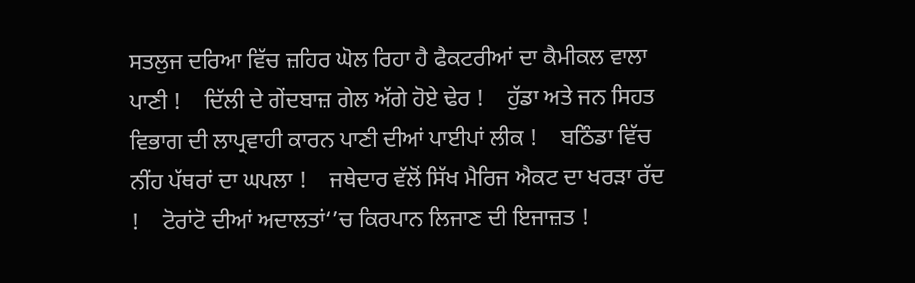ਸਤਲੁਜ ਦਰਿਆ ਵਿੱਚ ਜ਼ਹਿਰ ਘੋਲ ਰਿਹਾ ਹੈ ਫੈਕਟਰੀਆਂ ਦਾ ਕੈਮੀਕਲ ਵਾਲਾ ਪਾਣੀ !    ਦਿੱਲੀ ਦੇ ਗੇਂਦਬਾਜ਼ ਗੇਲ ਅੱਗੇ ਹੋਏ ਢੇਰ !    ਹੁੱਡਾ ਅਤੇ ਜਨ ਸਿਹਤ ਵਿਭਾਗ ਦੀ ਲਾਪ੍ਰਵਾਹੀ ਕਾਰਨ ਪਾਣੀ ਦੀਆਂ ਪਾਈਪਾਂ ਲੀਕ !    ਬਠਿੰਡਾ ਵਿੱਚ ਨੀਂਹ ਪੱਥਰਾਂ ਦਾ ਘਪਲਾ !    ਜਥੇਦਾਰ ਵੱਲੋਂ ਸਿੱਖ ਮੈਰਿਜ ਐਕਟ ਦਾ ਖਰੜਾ ਰੱਦ !    ਟੋਰਾਂਟੋ ਦੀਆਂ ਅਦਾਲਤਾਂ‘’ਚ ਕਿਰਪਾਨ ਲਿਜਾਣ ਦੀ ਇਜਾਜ਼ਤ !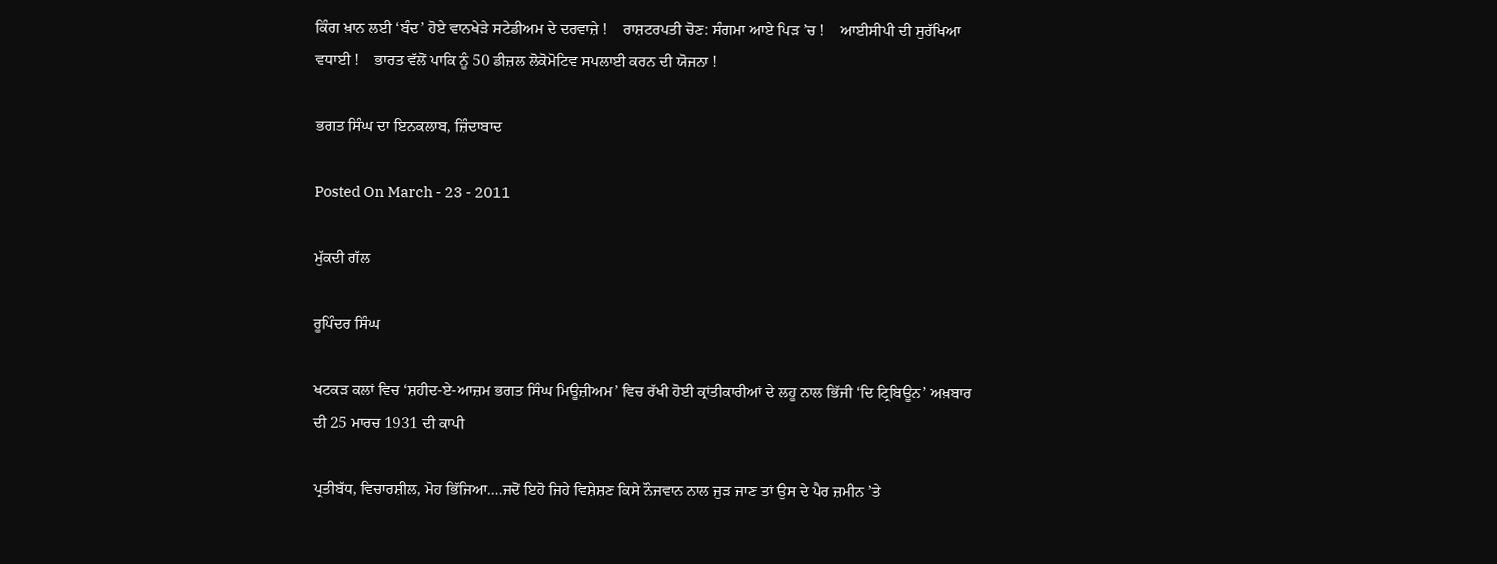ਕਿੰਗ ਖ਼ਾਨ ਲਈ ‘ਬੰਦ’ ਹੋਏ ਵਾਨਖੇੜੇ ਸਟੇਡੀਅਮ ਦੇ ਦਰਵਾਜ਼ੇ !    ਰਾਸ਼ਟਰਪਤੀ ਚੋਣ: ਸੰਗਮਾ ਆਏ ਪਿੜ ’ਚ !    ਆਈਸੀਪੀ ਦੀ ਸੁਰੱਖਿਆ ਵਧਾਈ !    ਭਾਰਤ ਵੱਲੋਂ ਪਾਕਿ ਨੂੰ 50 ਡੀਜ਼ਲ ਲੋਕੋਮੋਟਿਵ ਸਪਲਾਈ ਕਰਨ ਦੀ ਯੋਜਨਾ !

ਭਗਤ ਸਿੰਘ ਦਾ ਇਨਕਲਾਬ, ਜ਼ਿੰਦਾਬਾਦ

Posted On March - 23 - 2011

ਮੁੱਕਦੀ ਗੱਲ

ਰੂਪਿੰਦਰ ਸਿੰਘ

ਖਟਕੜ ਕਲਾਂ ਵਿਚ ‘ਸ਼ਹੀਦ-ਏ-ਆਜ਼ਮ ਭਗਤ ਸਿੰਘ ਮਿਊਜ਼ੀਅਮ’ ਵਿਚ ਰੱਖੀ ਹੋਈ ਕ੍ਰਾਂਤੀਕਾਰੀਆਂ ਦੇ ਲਹੂ ਨਾਲ ਭਿੱਜੀ ‘ਦਿ ਟ੍ਰਿਬਿਊਨ’ ਅਖ਼ਬਾਰ ਦੀ 25 ਮਾਰਚ 1931 ਦੀ ਕਾਪੀ

ਪ੍ਰਤੀਬੱਧ, ਵਿਚਾਰਸ਼ੀਲ, ਮੋਹ ਭਿੱਜਿਆ….ਜਦੋਂ ਇਹੋ ਜਿਹੇ ਵਿਸ਼ੇਸ਼ਣ ਕਿਸੇ ਨੌਜਵਾਨ ਨਾਲ ਜੁੜ ਜਾਣ ਤਾਂ ਉਸ ਦੇ ਪੈਰ ਜ਼ਮੀਨ ’ਤੇ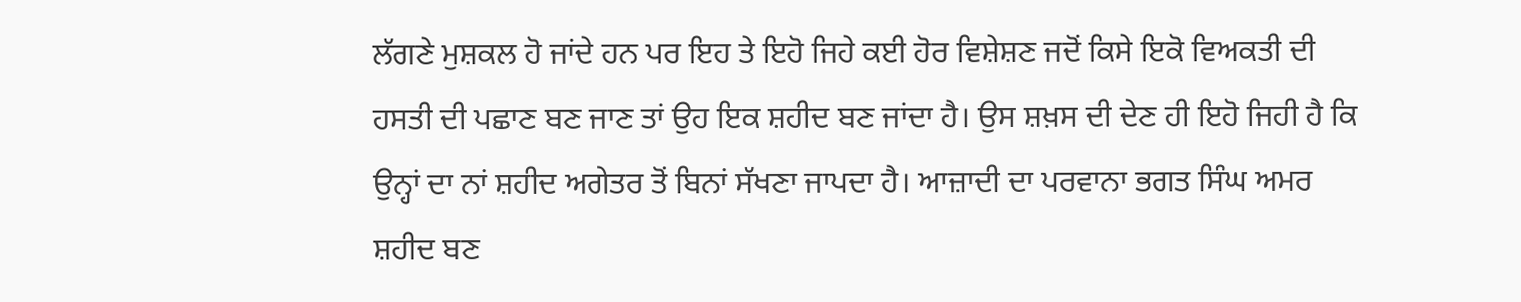ਲੱਗਣੇ ਮੁਸ਼ਕਲ ਹੋ ਜਾਂਦੇ ਹਨ ਪਰ ਇਹ ਤੇ ਇਹੋ ਜਿਹੇ ਕਈ ਹੋਰ ਵਿਸ਼ੇਸ਼ਣ ਜਦੋਂ ਕਿਸੇ ਇਕੋ ਵਿਅਕਤੀ ਦੀ ਹਸਤੀ ਦੀ ਪਛਾਣ ਬਣ ਜਾਣ ਤਾਂ ਉਹ ਇਕ ਸ਼ਹੀਦ ਬਣ ਜਾਂਦਾ ਹੈ। ਉਸ ਸ਼ਖ਼ਸ ਦੀ ਦੇਣ ਹੀ ਇਹੋ ਜਿਹੀ ਹੈ ਕਿ ਉਨ੍ਹਾਂ ਦਾ ਨਾਂ ਸ਼ਹੀਦ ਅਗੇਤਰ ਤੋਂ ਬਿਨਾਂ ਸੱਖਣਾ ਜਾਪਦਾ ਹੈ। ਆਜ਼ਾਦੀ ਦਾ ਪਰਵਾਨਾ ਭਗਤ ਸਿੰਘ ਅਮਰ ਸ਼ਹੀਦ ਬਣ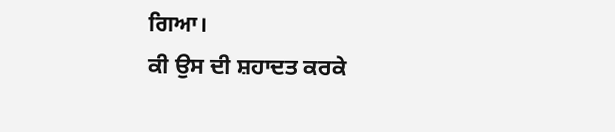ਗਿਆ।
ਕੀ ਉਸ ਦੀ ਸ਼ਹਾਦਤ ਕਰਕੇ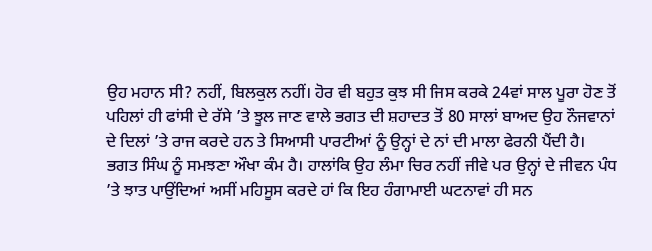ਉਹ ਮਹਾਨ ਸੀ? ਨਹੀਂ, ਬਿਲਕੁਲ ਨਹੀਂ। ਹੋਰ ਵੀ ਬਹੁਤ ਕੁਝ ਸੀ ਜਿਸ ਕਰਕੇ 24ਵਾਂ ਸਾਲ ਪੂਰਾ ਹੋਣ ਤੋਂ ਪਹਿਲਾਂ ਹੀ ਫਾਂਸੀ ਦੇ ਰੱਸੇ ’ਤੇ ਝੂਲ ਜਾਣ ਵਾਲੇ ਭਗਤ ਦੀ ਸ਼ਹਾਦਤ ਤੋਂ 80 ਸਾਲਾਂ ਬਾਅਦ ਉਹ ਨੌਜਵਾਨਾਂ ਦੇ ਦਿਲਾਂ ’ਤੇ ਰਾਜ ਕਰਦੇ ਹਨ ਤੇ ਸਿਆਸੀ ਪਾਰਟੀਆਂ ਨੂੰ ਉਨ੍ਹਾਂ ਦੇ ਨਾਂ ਦੀ ਮਾਲਾ ਫੇਰਨੀ ਪੈਂਦੀ ਹੈ।
ਭਗਤ ਸਿੰਘ ਨੂੰ ਸਮਝਣਾ ਔਖਾ ਕੰਮ ਹੈ। ਹਾਲਾਂਕਿ ਉਹ ਲੰਮਾ ਚਿਰ ਨਹੀਂ ਜੀਵੇ ਪਰ ਉਨ੍ਹਾਂ ਦੇ ਜੀਵਨ ਪੰਧ ’ਤੇ ਝਾਤ ਪਾਉਂਦਿਆਂ ਅਸੀਂ ਮਹਿਸੂਸ ਕਰਦੇ ਹਾਂ ਕਿ ਇਹ ਹੰਗਾਮਾਈ ਘਟਨਾਵਾਂ ਹੀ ਸਨ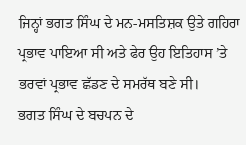ਜਿਨ੍ਹਾਂ ਭਗਤ ਸਿੰਘ ਦੇ ਮਨ-ਮਸਤਿਸ਼ਕ ਉਤੇ ਗਹਿਰਾ ਪ੍ਰਭਾਵ ਪਾਇਆ ਸੀ ਅਤੇ ਫੇਰ ਉਹ ਇਤਿਹਾਸ ’ਤੇ ਭਰਵਾਂ ਪ੍ਰਭਾਵ ਛੱਡਣ ਦੇ ਸਮਰੱਥ ਬਣੇ ਸੀ।
ਭਗਤ ਸਿੰਘ ਦੇ ਬਚਪਨ ਦੇ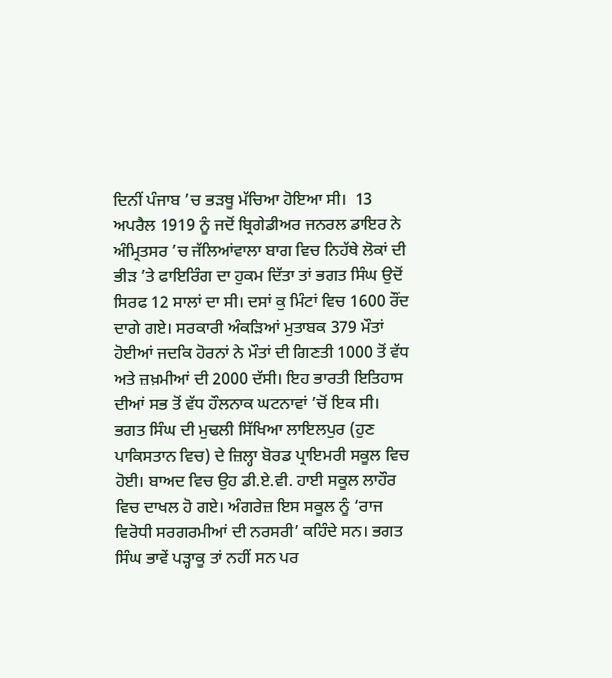ਦਿਨੀਂ ਪੰਜਾਬ ’ਚ ਭੜਥੂ ਮੱਚਿਆ ਹੋਇਆ ਸੀ।  13 ਅਪਰੈਲ 1919 ਨੂੰ ਜਦੋਂ ਬ੍ਰਿਗੇਡੀਅਰ ਜਨਰਲ ਡਾਇਰ ਨੇ ਅੰਮ੍ਰਿਤਸਰ ’ਚ ਜੱਲਿਆਂਵਾਲਾ ਬਾਗ ਵਿਚ ਨਿਹੱਥੇ ਲੋਕਾਂ ਦੀ ਭੀੜ ’ਤੇ ਫਾਇਰਿੰਗ ਦਾ ਹੁਕਮ ਦਿੱਤਾ ਤਾਂ ਭਗਤ ਸਿੰਘ ਉਦੋਂ ਸਿਰਫ 12 ਸਾਲਾਂ ਦਾ ਸੀ। ਦਸਾਂ ਕੁ ਮਿੰਟਾਂ ਵਿਚ 1600 ਰੌਂਦ ਦਾਗੇ ਗਏ। ਸਰਕਾਰੀ ਅੰਕੜਿਆਂ ਮੁਤਾਬਕ 379 ਮੌਤਾਂ ਹੋਈਆਂ ਜਦਕਿ ਹੋਰਨਾਂ ਨੇ ਮੌਤਾਂ ਦੀ ਗਿਣਤੀ 1000 ਤੋਂ ਵੱਧ ਅਤੇ ਜ਼ਖ਼ਮੀਆਂ ਦੀ 2000 ਦੱਸੀ। ਇਹ ਭਾਰਤੀ ਇਤਿਹਾਸ ਦੀਆਂ ਸਭ ਤੋਂ ਵੱਧ ਹੌਲਨਾਕ ਘਟਨਾਵਾਂ ’ਚੋਂ ਇਕ ਸੀ।
ਭਗਤ ਸਿੰਘ ਦੀ ਮੁਢਲੀ ਸਿੱਖਿਆ ਲਾਇਲਪੁਰ (ਹੁਣ ਪਾਕਿਸਤਾਨ ਵਿਚ) ਦੇ ਜ਼ਿਲ੍ਹਾ ਬੋਰਡ ਪ੍ਰਾਇਮਰੀ ਸਕੂਲ ਵਿਚ ਹੋਈ। ਬਾਅਦ ਵਿਚ ਉਹ ਡੀ.ਏ.ਵੀ. ਹਾਈ ਸਕੂਲ ਲਾਹੌਰ ਵਿਚ ਦਾਖਲ ਹੋ ਗਏ। ਅੰਗਰੇਜ਼ ਇਸ ਸਕੂਲ ਨੂੰ ‘ਰਾਜ ਵਿਰੋਧੀ ਸਰਗਰਮੀਆਂ ਦੀ ਨਰਸਰੀ’ ਕਹਿੰਦੇ ਸਨ। ਭਗਤ ਸਿੰਘ ਭਾਵੇਂ ਪੜ੍ਹਾਕੂ ਤਾਂ ਨਹੀਂ ਸਨ ਪਰ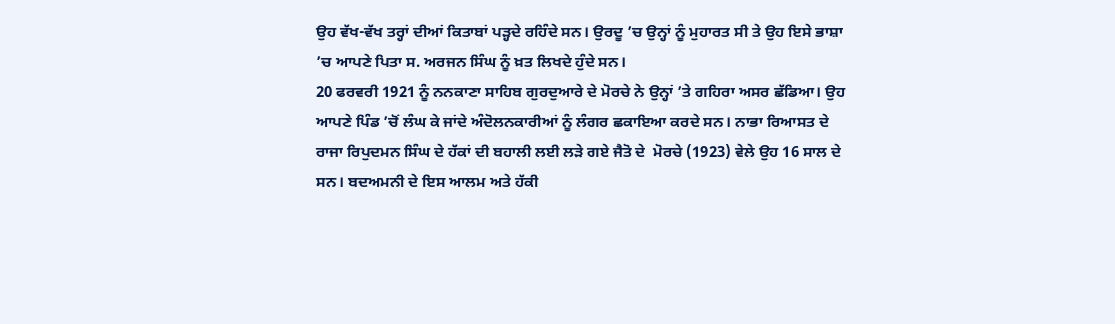ਉਹ ਵੱਖ-ਵੱਖ ਤਰ੍ਹਾਂ ਦੀਆਂ ਕਿਤਾਬਾਂ ਪੜ੍ਹਦੇ ਰਹਿੰਦੇ ਸਨ। ਉਰਦੂ ’ਚ ਉਨ੍ਹਾਂ ਨੂੰ ਮੁਹਾਰਤ ਸੀ ਤੇ ਉਹ ਇਸੇ ਭਾਸ਼ਾ ’ਚ ਆਪਣੇ ਪਿਤਾ ਸ. ਅਰਜਨ ਸਿੰਘ ਨੂੰ ਖ਼ਤ ਲਿਖਦੇ ਹੁੰਦੇ ਸਨ।
20 ਫਰਵਰੀ 1921 ਨੂੰ ਨਨਕਾਣਾ ਸਾਹਿਬ ਗੁਰਦੁਆਰੇ ਦੇ ਮੋਰਚੇ ਨੇ ਉਨ੍ਹਾਂ ’ਤੇ ਗਹਿਰਾ ਅਸਰ ਛੱਡਿਆ। ਉਹ ਆਪਣੇ ਪਿੰਡ ’ਚੋਂ ਲੰਘ ਕੇ ਜਾਂਦੇ ਅੰਦੋਲਨਕਾਰੀਆਂ ਨੂੰ ਲੰਗਰ ਛਕਾਇਆ ਕਰਦੇ ਸਨ। ਨਾਭਾ ਰਿਆਸਤ ਦੇ ਰਾਜਾ ਰਿਪੁਦਮਨ ਸਿੰਘ ਦੇ ਹੱਕਾਂ ਦੀ ਬਹਾਲੀ ਲਈ ਲੜੇ ਗਏ ਜੈਤੋ ਦੇ  ਮੋਰਚੇ (1923) ਵੇਲੇ ਉਹ 16 ਸਾਲ ਦੇ ਸਨ। ਬਦਅਮਨੀ ਦੇ ਇਸ ਆਲਮ ਅਤੇ ਹੱਕੀ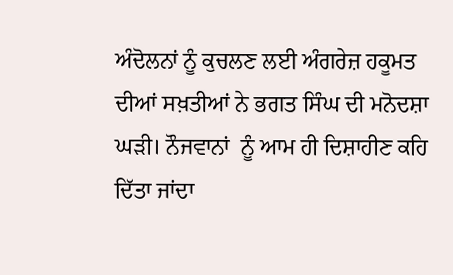ਅੰਦੋਲਨਾਂ ਨੂੰ ਕੁਚਲਣ ਲਈ ਅੰਗਰੇਜ਼ ਹਕੂਮਤ ਦੀਆਂ ਸਖ਼ਤੀਆਂ ਨੇ ਭਗਤ ਸਿੰਘ ਦੀ ਮਨੋਦਸ਼ਾ ਘੜੀ। ਨੌਜਵਾਨਾਂ  ਨੂੰ ਆਮ ਹੀ ਦਿਸ਼ਾਹੀਣ ਕਹਿ ਦਿੱਤਾ ਜਾਂਦਾ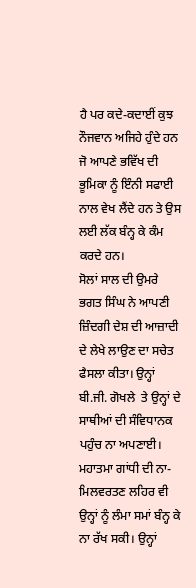ਹੈ ਪਰ ਕਦੇ-ਕਦਾਈਂ ਕੁਝ ਨੌਜਵਾਨ ਅਜਿਹੇ ਹੁੰਦੇ ਹਨ ਜੋ ਆਪਣੇ ਭਵਿੱਖ ਦੀ ਭੂਮਿਕਾ ਨੂੰ ਇੰਨੀ ਸਫਾਈ ਨਾਲ ਵੇਖ ਲੈਂਦੇ ਹਨ ਤੇ ਉਸ ਲਈ ਲੱਕ ਬੰਨ੍ਹ ਕੇ ਕੰਮ ਕਰਦੇ ਹਨ।
ਸੋਲਾਂ ਸਾਲ ਦੀ ਉਮਰੇ ਭਗਤ ਸਿੰਘ ਨੇ ਆਪਣੀ ਜ਼ਿੰਦਗੀ ਦੇਸ਼ ਦੀ ਆਜ਼ਾਦੀ ਦੇ ਲੇਖੇ ਲਾਉਣ ਦਾ ਸਚੇਤ ਫੈਸਲਾ ਕੀਤਾ। ਉਨ੍ਹਾਂ ਬੀ.ਜੀ. ਗੋਖਲੇ  ਤੇ ਉਨ੍ਹਾਂ ਦੇ ਸਾਥੀਆਂ ਦੀ ਸੰਵਿਧਾਨਕ ਪਹੁੰਚ ਨਾ ਅਪਣਾਈ। ਮਹਾਤਮਾ ਗਾਂਧੀ ਦੀ ਨਾ-ਮਿਲਵਰਤਣ ਲਹਿਰ ਵੀ ਉਨ੍ਹਾਂ ਨੂੰ ਲੰਮਾ ਸਮਾਂ ਬੰਨ੍ਹ ਕੇ ਨਾ ਰੱਖ ਸਕੀ। ਉਨ੍ਹਾਂ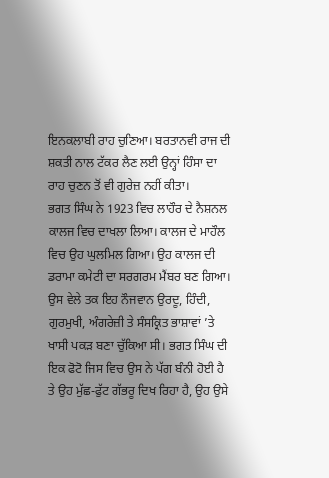ਇਨਕਲਾਬੀ ਰਾਹ ਚੁਣਿਆ। ਬਰਤਾਨਵੀ ਰਾਜ ਦੀ ਸ਼ਕਤੀ ਨਾਲ ਟੱਕਰ ਲੈਣ ਲਈ ਉਨ੍ਹਾਂ ਹਿੰਸਾ ਦਾ ਰਾਹ ਚੁਣਨ ਤੋਂ ਵੀ ਗੁਰੇਜ਼ ਨਹੀਂ ਕੀਤਾ।
ਭਗਤ ਸਿੰਘ ਨੇ 1923 ਵਿਚ ਲਾਹੌਰ ਦੇ ਨੈਸ਼ਨਲ ਕਾਲਜ ਵਿਚ ਦਾਖਲਾ ਲਿਆ। ਕਾਲਜ ਦੇ ਮਾਹੌਲ ਵਿਚ ਉਹ ਘੁਲਮਿਲ ਗਿਆ। ਉਹ ਕਾਲਜ ਦੀ ਡਰਾਮਾ ਕਮੇਟੀ ਦਾ ਸਰਗਰਮ ਮੈਂਬਰ ਬਣ ਗਿਆ। ਉਸ ਵੇਲੇ ਤਕ ਇਹ ਨੌਜਵਾਨ ਉਰਦੂ, ਹਿੰਦੀ, ਗੁਰਮੁਖੀ, ਅੰਗਰੇਜ਼ੀ ਤੇ ਸੰਸਕ੍ਰਿਤ ਭਾਸ਼ਾਵਾਂ ’ਤੇ ਖਾਸੀ ਪਕੜ ਬਣਾ ਚੁੱਕਿਆ ਸੀ। ਭਗਤ ਸਿੰਘ ਦੀ ਇਕ ਫੋਟੋ ਜਿਸ ਵਿਚ ਉਸ ਨੇ ਪੱਗ ਬੰਨੀ ਹੋਈ ਹੈ ਤੇ ਉਹ ਮੁੱਛ-ਫੁੱਟ ਗੱਭਰੂ ਦਿਖ ਰਿਹਾ ਹੈ, ਉਹ ਉਸੇ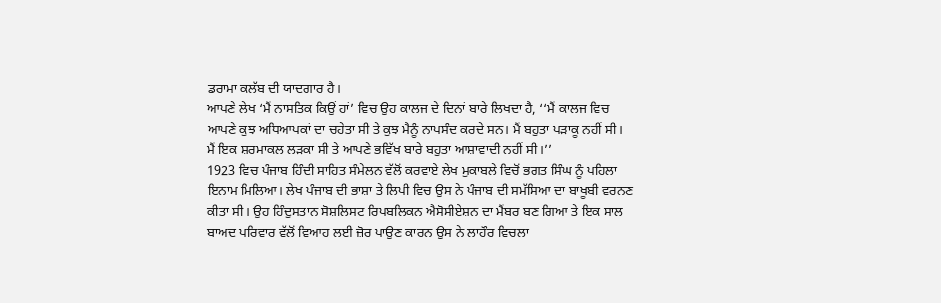ਡਰਾਮਾ ਕਲੱਬ ਦੀ ਯਾਦਗਾਰ ਹੈ।
ਆਪਣੇ ਲੇਖ ‘ਮੈਂ ਨਾਸਤਿਕ ਕਿਉਂ ਹਾਂ’ ਵਿਚ ਉਹ ਕਾਲਜ ਦੇ ਦਿਨਾਂ ਬਾਰੇ ਲਿਖਦਾ ਹੈ, ‘‘ਮੈਂ ਕਾਲਜ ਵਿਚ ਆਪਣੇ ਕੁਝ ਅਧਿਆਪਕਾਂ ਦਾ ਚਹੇਤਾ ਸੀ ਤੇ ਕੁਝ ਮੈਨੂੰ ਨਾਪਸੰਦ ਕਰਦੇ ਸਨ। ਮੈਂ ਬਹੁਤਾ ਪੜਾਕੂ ਨਹੀਂ ਸੀ। ਮੈਂ ਇਕ ਸ਼ਰਮਾਕਲ ਲੜਕਾ ਸੀ ਤੇ ਆਪਣੇ ਭਵਿੱਖ ਬਾਰੇ ਬਹੁਤਾ ਆਸ਼ਾਵਾਦੀ ਨਹੀਂ ਸੀ।’’
1923 ਵਿਚ ਪੰਜਾਬ ਹਿੰਦੀ ਸਾਹਿਤ ਸੰਮੇਲਨ ਵੱਲੋਂ ਕਰਵਾਏ ਲੇਖ ਮੁਕਾਬਲੇ ਵਿਚੋਂ ਭਗਤ ਸਿੰਘ ਨੂੰ ਪਹਿਲਾ ਇਨਾਮ ਮਿਲਿਆ। ਲੇਖ ਪੰਜਾਬ ਦੀ ਭਾਸ਼ਾ ਤੇ ਲਿਪੀ ਵਿਚ ਉਸ ਨੇ ਪੰਜਾਬ ਦੀ ਸਮੱਸਿਆ ਦਾ ਬਾਖੂਬੀ ਵਰਨਣ ਕੀਤਾ ਸੀ। ਉਹ ਹਿੰਦੁਸਤਾਨ ਸੋਸ਼ਲਿਸਟ ਰਿਪਬਲਿਕਨ ਐਸੋਸੀਏਸ਼ਨ ਦਾ ਮੈਂਬਰ ਬਣ ਗਿਆ ਤੇ ਇਕ ਸਾਲ ਬਾਅਦ ਪਰਿਵਾਰ ਵੱਲੋਂ ਵਿਆਹ ਲਈ ਜ਼ੋਰ ਪਾਉਣ ਕਾਰਨ ਉਸ ਨੇ ਲਾਹੌਰ ਵਿਚਲਾ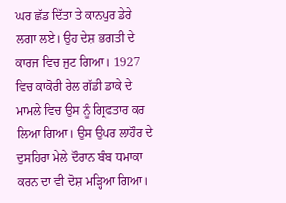ਘਰ ਛੱਡ ਦਿੱਤਾ ਤੇ ਕਾਨਪੁਰ ਡੇਰੇ ਲਗਾ ਲਏ। ਉਹ ਦੇਸ਼ ਭਗਤੀ ਦੇ ਕਾਰਜ ਵਿਚ ਜੁਟ ਗਿਆ। 1927 ਵਿਚ ਕਾਕੋਰੀ ਰੇਲ ਗੱਡੀ ਡਾਕੇ ਦੇ ਮਾਮਲੇ ਵਿਚ ਉਸ ਨੂੰ ਗ੍ਰਿਫਤਾਰ ਕਰ ਲਿਆ ਗਿਆ। ਉਸ ਉਪਰ ਲਾਹੌਰ ਦੇ ਦੁਸਹਿਰਾ ਮੇਲੇ ਦੌਰਾਨ ਬੰਬ ਧਮਾਕਾ ਕਰਨ ਦਾ ਵੀ ਦੋਸ਼ ਮੜ੍ਹਿਆ ਗਿਆ।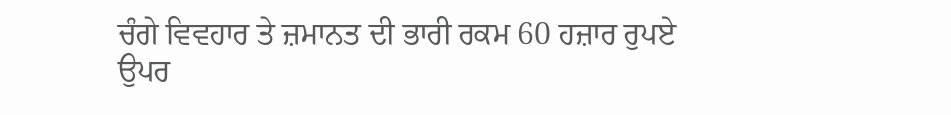ਚੰਗੇ ਵਿਵਹਾਰ ਤੇ ਜ਼ਮਾਨਤ ਦੀ ਭਾਰੀ ਰਕਮ 60 ਹਜ਼ਾਰ ਰੁਪਏ ਉਪਰ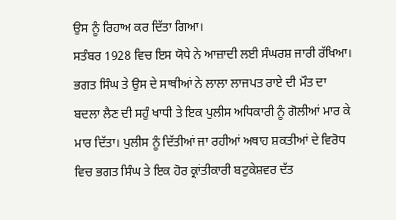ਉਸ ਨੂੰ ਰਿਹਾਅ ਕਰ ਦਿੱਤਾ ਗਿਆ।
ਸਤੰਬਰ 1928 ਵਿਚ ਇਸ ਯੋਧੇ ਨੇ ਆਜ਼ਾਦੀ ਲਈ ਸੰਘਰਸ਼ ਜਾਰੀ ਰੱਖਿਆ। ਭਗਤ ਸਿੰਘ ਤੇ ਉਸ ਦੇ ਸਾਥੀਆਂ ਨੇ ਲਾਲਾ ਲਾਜਪਤ ਰਾਏ ਦੀ ਮੌਤ ਦਾ ਬਦਲਾ ਲੈਣ ਦੀ ਸਹੁੰ ਖਾਧੀ ਤੇ ਇਕ ਪੁਲੀਸ ਅਧਿਕਾਰੀ ਨੂੰ ਗੋਲੀਆਂ ਮਾਰ ਕੇ ਮਾਰ ਦਿੱਤਾ। ਪੁਲੀਸ ਨੂੰ ਦਿੱਤੀਆਂ ਜਾ ਰਹੀਆਂ ਅਥਾਹ ਸ਼ਕਤੀਆਂ ਦੇ ਵਿਰੋਧ ਵਿਚ ਭਗਤ ਸਿੰਘ ਤੇ ਇਕ ਹੋਰ ਕ੍ਰਾਂਤੀਕਾਰੀ ਬਟੁਕੇਸ਼ਵਰ ਦੱਤ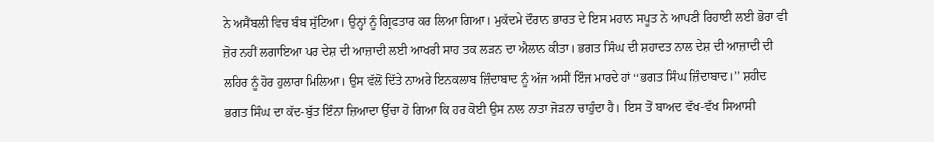ਨੇ ਅਸੈਂਬਲੀ ਵਿਚ ਬੰਬ ਸੁੱਟਿਆ। ਉਨ੍ਹਾਂ ਨੂੰ ਗ੍ਰਿਫਤਾਰ ਕਰ ਲਿਆ ਗਿਆ। ਮੁਕੱਦਮੇ ਦੌਰਾਨ ਭਾਰਤ ਦੇ ਇਸ ਮਹਾਨ ਸਪੂਤ ਨੇ ਆਪਣੀ ਰਿਹਾਈ ਲਈ ਭੋਰਾ ਵੀ ਜ਼ੋਰ ਨਹੀਂ ਲਗਾਇਆ ਪਰ ਦੇਸ਼ ਦੀ ਆਜ਼ਾਦੀ ਲਈ ਆਖਰੀ ਸਾਹ ਤਕ ਲੜਨ ਦਾ ਐਲਾਨ ਕੀਤਾ। ਭਗਤ ਸਿੰਘ ਦੀ ਸ਼ਹਾਦਤ ਨਾਲ ਦੇਸ਼ ਦੀ ਆਜ਼ਾਦੀ ਦੀ ਲਹਿਰ ਨੂੰ ਹੋਰ ਹੁਲਾਰਾ ਮਿਲਿਆ। ਉਸ ਵੱਲੋਂ ਦਿੱਤੇ ਨਾਅਰੇ ਇਨਕਲਾਬ ਜ਼ਿੰਦਾਬਾਦ ਨੂੰ ਅੱਜ ਅਸੀਂ ਇੰਜ ਮਾਰਦੇ ਹਾਂ ‘‘ਭਗਤ ਸਿੰਘ ਜ਼ਿੰਦਾਬਾਦ।’’ ਸ਼ਹੀਦ ਭਗਤ ਸਿੰਘ ਦਾ ਕੱਦ-ਬੁੱਤ ਇੰਨਾ ਜ਼ਿਆਦਾ ਉੱਚਾ ਹੋ ਗਿਆ ਕਿ ਹਰ ਕੋਈ ਉਸ ਨਾਲ ਨਾਤਾ ਜੋੜਨਾ ਚਾਹੁੰਦਾ ਹੈ। ਇਸ ਤੋਂ ਬਾਅਦ ਵੱਖ-ਵੱਖ ਸਿਆਸੀ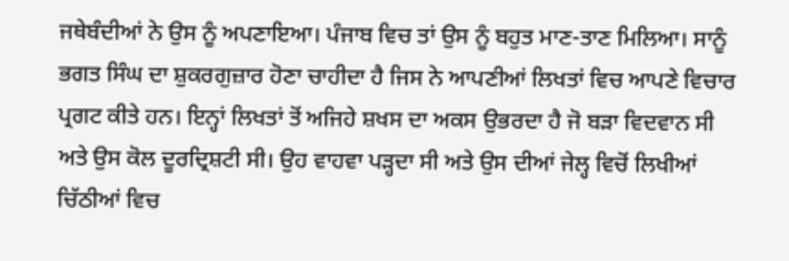ਜਥੇਬੰਦੀਆਂ ਨੇ ਉਸ ਨੂੰ ਅਪਣਾਇਆ। ਪੰਜਾਬ ਵਿਚ ਤਾਂ ਉਸ ਨੂੰ ਬਹੁਤ ਮਾਣ-ਤਾਣ ਮਿਲਿਆ। ਸਾਨੂੰ ਭਗਤ ਸਿੰਘ ਦਾ ਸ਼ੁਕਰਗੁਜ਼ਾਰ ਹੋਣਾ ਚਾਹੀਦਾ ਹੈ ਜਿਸ ਨੇ ਆਪਣੀਆਂ ਲਿਖਤਾਂ ਵਿਚ ਆਪਣੇ ਵਿਚਾਰ ਪ੍ਰਗਟ ਕੀਤੇ ਹਨ। ਇਨ੍ਹਾਂ ਲਿਖਤਾਂ ਤੋਂ ਅਜਿਹੇ ਸ਼ਖਸ ਦਾ ਅਕਸ ਉਭਰਦਾ ਹੈ ਜੋ ਬੜਾ ਵਿਦਵਾਨ ਸੀ ਅਤੇ ਉਸ ਕੋਲ ਦੂਰਦ੍ਰਿਸ਼ਟੀ ਸੀ। ਉਹ ਵਾਹਵਾ ਪੜ੍ਹਦਾ ਸੀ ਅਤੇ ਉਸ ਦੀਆਂ ਜੇਲ੍ਹ ਵਿਚੋਂ ਲਿਖੀਆਂ ਚਿੱਠੀਆਂ ਵਿਚ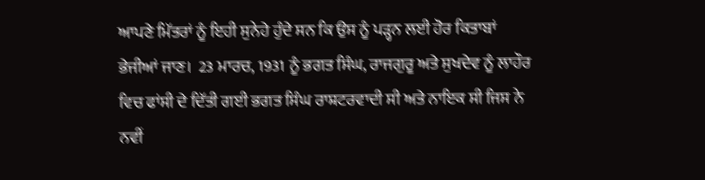ਆਪਣੇ ਮਿੱਤਰਾਂ ਨੂੰ ਇਹੀ ਸੁਨੇਹੇ ਹੁੰਦੇ ਸਨ ਕਿ ਉਸ ਨੂੰ ਪੜ੍ਹਨ ਲਈ ਹੋਰ ਕਿਤਾਬਾਂ ਭੇਜੀਆਂ ਜਾਣ।  23 ਮਾਰਚ, 1931 ਨੂੰ ਭਗਤ ਸਿੰਘ, ਰਾਜਗੁਰੂ ਅਤੇ ਸੁਖਦੇਵ ਨੂੰ ਲਾਹੌਰ ਵਿਚ ਫਾਂਸੀ ਦੇ ਦਿੱਤੀ ਗਈ ਭਗਤ ਸਿੰਘ ਰਾਸ਼ਟਰਵਾਦੀ ਸੀ ਅਤੇ ਨਾਇਕ ਸੀ ਜਿਸ ਨੇ ਨਵੀਂ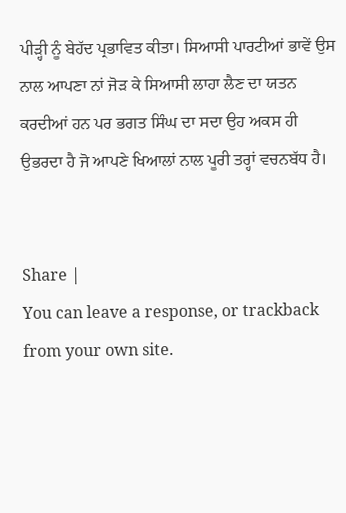ਪੀੜ੍ਹੀ ਨੂੰ ਬੇਹੱਦ ਪ੍ਰਭਾਵਿਤ ਕੀਤਾ। ਸਿਆਸੀ ਪਾਰਟੀਆਂ ਭਾਵੇਂ ਉਸ ਨਾਲ ਆਪਣਾ ਨਾਂ ਜੋੜ ਕੇ ਸਿਆਸੀ ਲਾਹਾ ਲੈਣ ਦਾ ਯਤਨ ਕਰਦੀਆਂ ਹਨ ਪਰ ਭਗਤ ਸਿੰਘ ਦਾ ਸਦਾ ਉਹ ਅਕਸ ਹੀ ਉਭਰਦਾ ਹੈ ਜੋ ਆਪਣੇ ਖਿਆਲਾਂ ਨਾਲ ਪੂਰੀ ਤਰ੍ਹਾਂ ਵਚਨਬੱਧ ਹੈ।


Share |
You can leave a response, or trackback from your own site.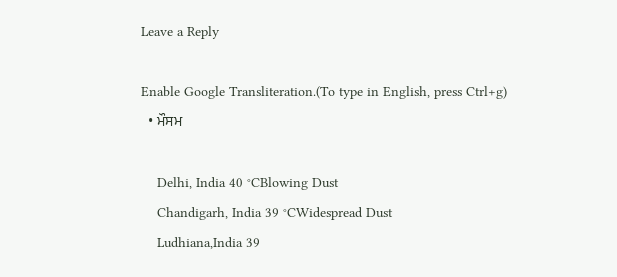Leave a Reply

Enable Google Transliteration.(To type in English, press Ctrl+g)
  • ਮੌਸਮ

    Delhi, India 40 °CBlowing Dust
    Chandigarh, India 39 °CWidespread Dust
    Ludhiana,India 39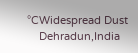°CWidespread Dust
    Dehradun,India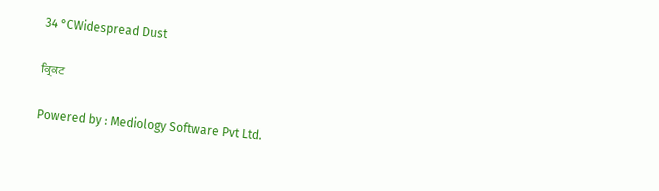34 °CWidespread Dust

ਕ੍ਰਿਕਟ

Powered by : Mediology Software Pvt Ltd.